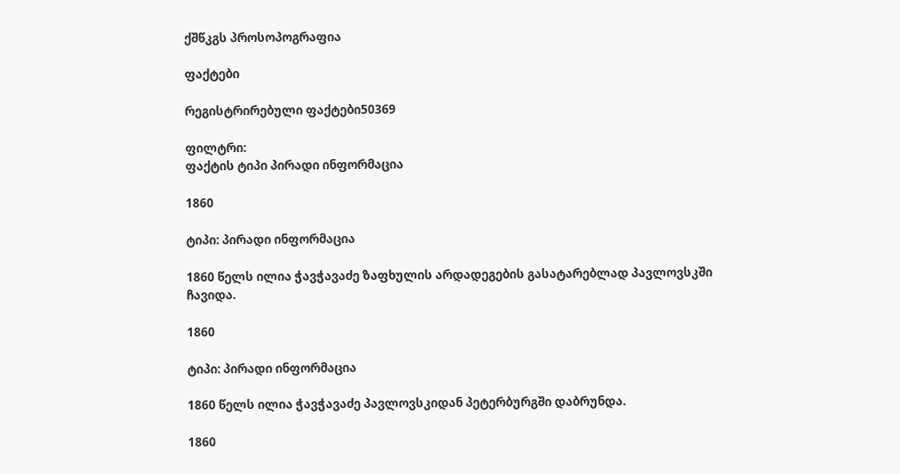ქშწკგს პროსოპოგრაფია

ფაქტები

რეგისტრირებული ფაქტები50369

ფილტრი:
ფაქტის ტიპი პირადი ინფორმაცია

1860

ტიპი: პირადი ინფორმაცია

1860 წელს ილია ჭავჭავაძე ზაფხულის არდადეგების გასატარებლად პავლოვსკში ჩავიდა.

1860

ტიპი: პირადი ინფორმაცია

1860 წელს ილია ჭავჭავაძე პავლოვსკიდან პეტერბურგში დაბრუნდა.

1860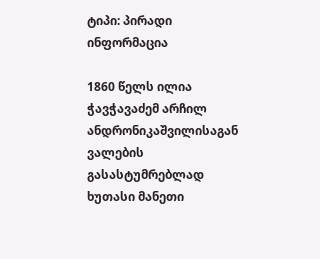ტიპი: პირადი ინფორმაცია

1860 წელს ილია ჭავჭავაძემ არჩილ ანდრონიკაშვილისაგან ვალების გასასტუმრებლად ხუთასი მანეთი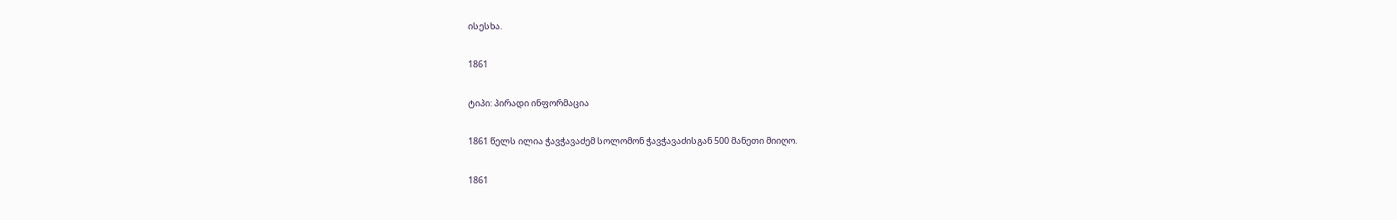ისესხა.

1861

ტიპი: პირადი ინფორმაცია

1861 წელს ილია ჭავჭავაძემ სოლომონ ჭავჭავაძისგან 500 მანეთი მიიღო.

1861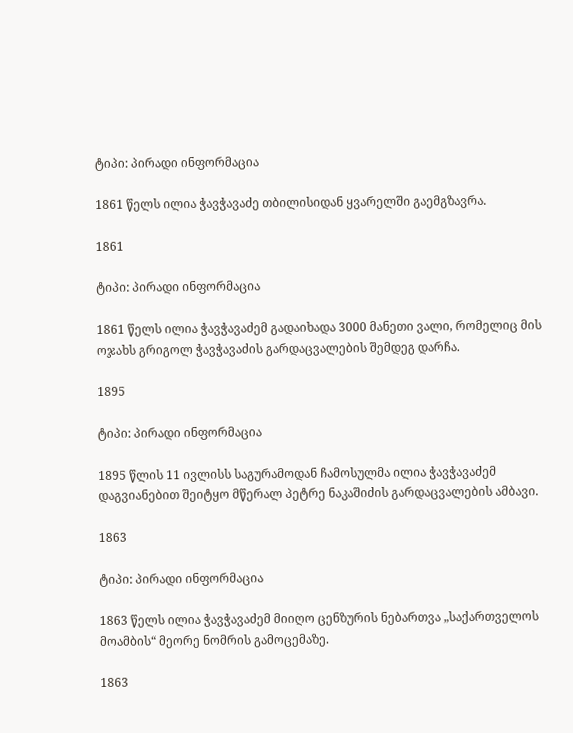ტიპი: პირადი ინფორმაცია

1861 წელს ილია ჭავჭავაძე თბილისიდან ყვარელში გაემგზავრა.

1861

ტიპი: პირადი ინფორმაცია

1861 წელს ილია ჭავჭავაძემ გადაიხადა 3000 მანეთი ვალი, რომელიც მის ოჯახს გრიგოლ ჭავჭავაძის გარდაცვალების შემდეგ დარჩა.

1895

ტიპი: პირადი ინფორმაცია

1895 წლის 11 ივლისს საგურამოდან ჩამოსულმა ილია ჭავჭავაძემ დაგვიანებით შეიტყო მწერალ პეტრე ნაკაშიძის გარდაცვალების ამბავი.

1863

ტიპი: პირადი ინფორმაცია

1863 წელს ილია ჭავჭავაძემ მიიღო ცენზურის ნებართვა „საქართველოს მოამბის“ მეორე ნომრის გამოცემაზე.

1863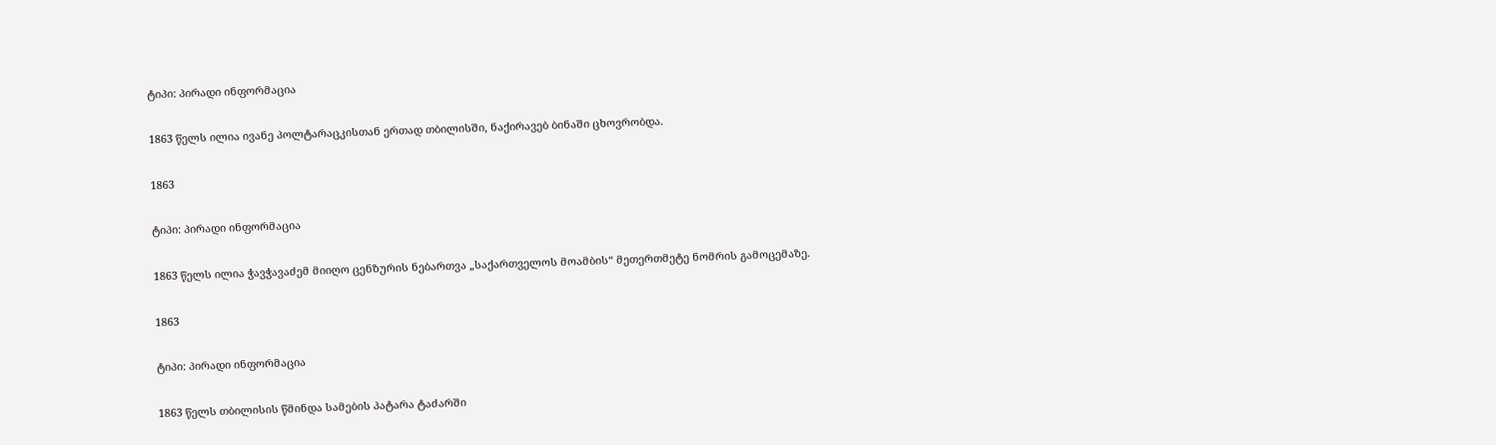ტიპი: პირადი ინფორმაცია

1863 წელს ილია ივანე პოლტარაცკისთან ერთად თბილისში, ნაქირავებ ბინაში ცხოვრობდა.

1863

ტიპი: პირადი ინფორმაცია

1863 წელს ილია ჭავჭავაძემ მიიღო ცენზურის ნებართვა „საქართველოს მოამბის“ მეთერთმეტე ნომრის გამოცემაზე.

1863

ტიპი: პირადი ინფორმაცია

1863 წელს თბილისის წმინდა სამების პატარა ტაძარში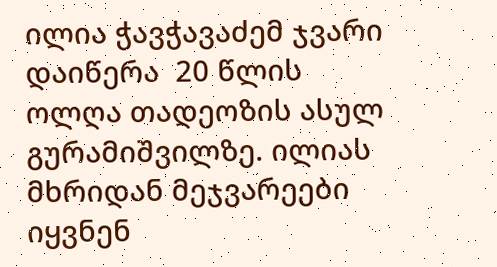ილია ჭავჭავაძემ ჯვარი დაიწერა  20 წლის ოლღა თადეოზის ასულ გურამიშვილზე. ილიას მხრიდან მეჯვარეები იყვნენ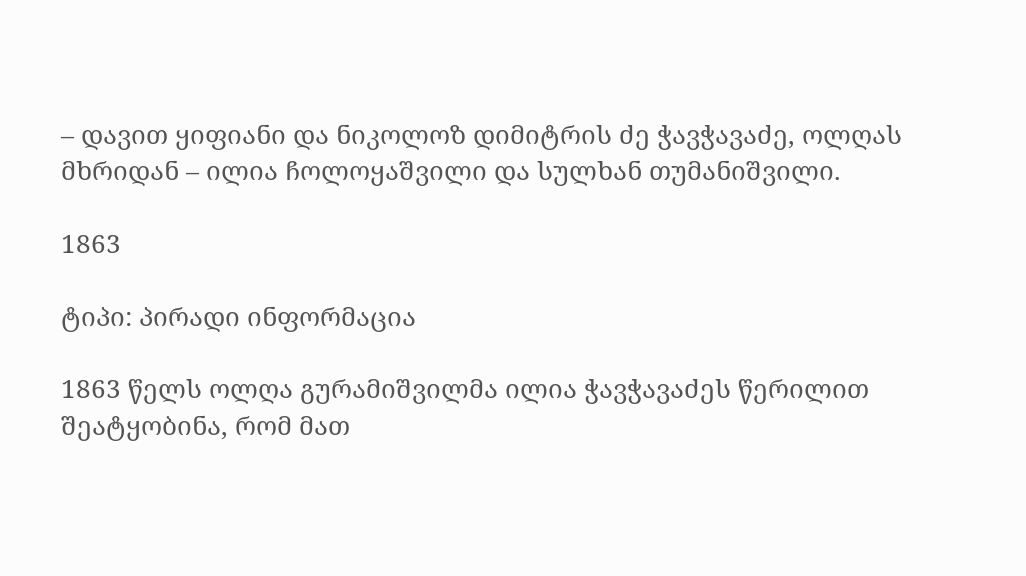– დავით ყიფიანი და ნიკოლოზ დიმიტრის ძე ჭავჭავაძე, ოლღას მხრიდან – ილია ჩოლოყაშვილი და სულხან თუმანიშვილი.

1863

ტიპი: პირადი ინფორმაცია

1863 წელს ოლღა გურამიშვილმა ილია ჭავჭავაძეს წერილით შეატყობინა, რომ მათ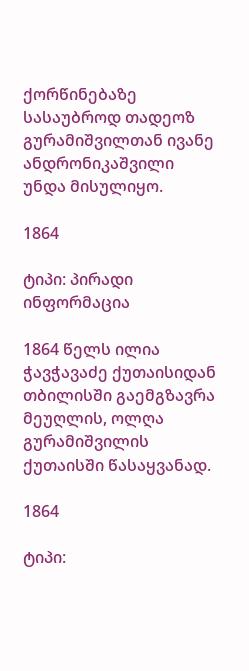ქორწინებაზე სასაუბროდ თადეოზ გურამიშვილთან ივანე ანდრონიკაშვილი უნდა მისულიყო.

1864

ტიპი: პირადი ინფორმაცია

1864 წელს ილია ჭავჭავაძე ქუთაისიდან თბილისში გაემგზავრა მეუღლის, ოლღა გურამიშვილის ქუთაისში წასაყვანად.

1864

ტიპი: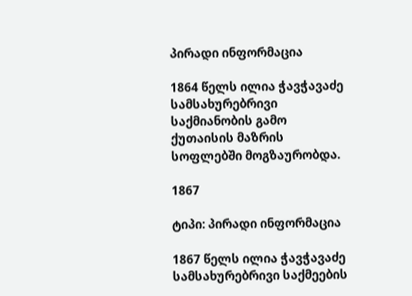პირადი ინფორმაცია

1864 წელს ილია ჭავჭავაძე სამსახურებრივი საქმიანობის გამო ქუთაისის მაზრის სოფლებში მოგზაურობდა.

1867

ტიპი: პირადი ინფორმაცია

1867 წელს ილია ჭავჭავაძე სამსახურებრივი საქმეების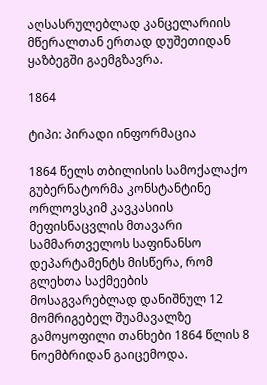აღსასრულებლად კანცელარიის მწერალთან ერთად დუშეთიდან ყაზბეგში გაემგზავრა.

1864

ტიპი: პირადი ინფორმაცია

1864 წელს თბილისის სამოქალაქო გუბერნატორმა კონსტანტინე ორლოვსკიმ კავკასიის მეფისნაცვლის მთავარი სამმართველოს საფინანსო დეპარტამენტს მისწერა, რომ გლეხთა საქმეების მოსაგვარებლად დანიშნულ 12 მომრიგებელ შუამავალზე გამოყოფილი თანხები 1864 წლის 8 ნოემბრიდან გაიცემოდა.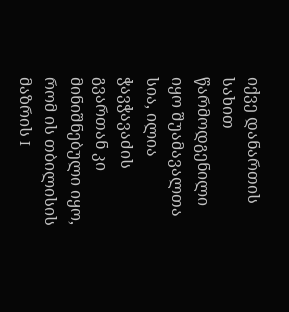იქვე დანართის სახით წარმოდგენილი იყო შუამავალთა სია, ილია ჭავჭავაძის გვართან კი მინიშნებული იყო, რომ ის თბილისის მაზრის I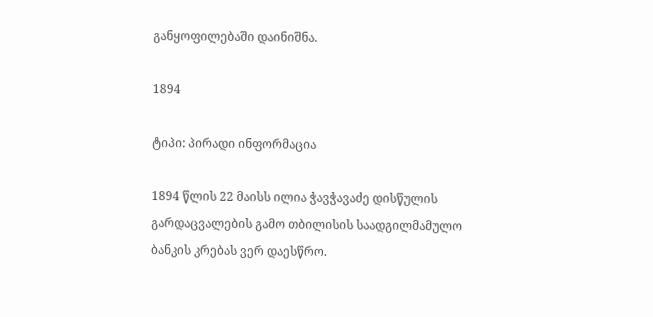განყოფილებაში დაინიშნა.

1894

ტიპი: პირადი ინფორმაცია

1894 წლის 22 მაისს ილია ჭავჭავაძე დისწულის გარდაცვალების გამო თბილისის საადგილმამულო ბანკის კრებას ვერ დაესწრო.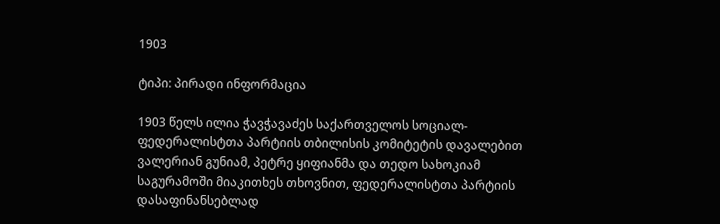1903

ტიპი: პირადი ინფორმაცია

1903 წელს ილია ჭავჭავაძეს საქართველოს სოციალ-ფედერალისტთა პარტიის თბილისის კომიტეტის დავალებით ვალერიან გუნიამ, პეტრე ყიფიანმა და თედო სახოკიამ საგურამოში მიაკითხეს თხოვნით, ფედერალისტთა პარტიის დასაფინანსებლად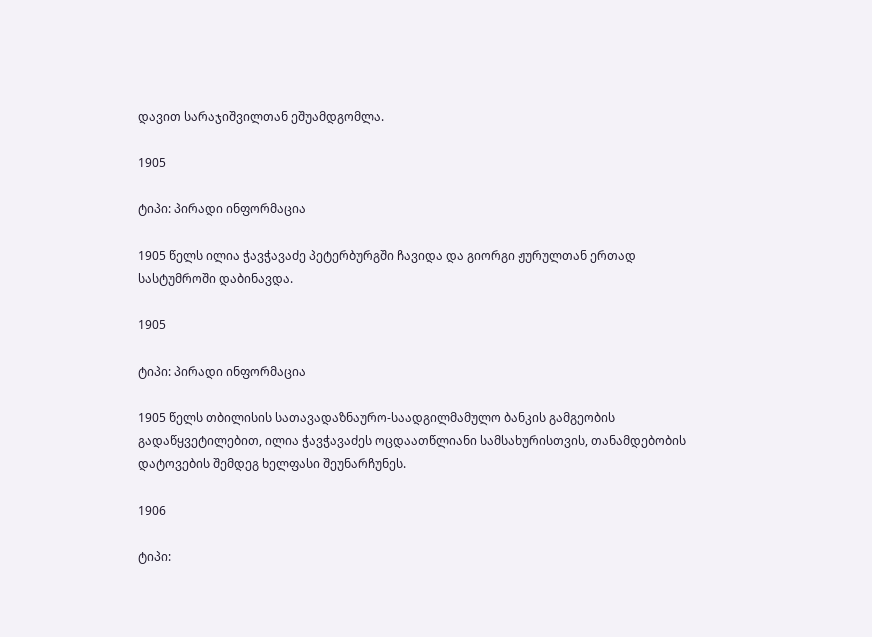დავით სარაჯიშვილთან ეშუამდგომლა.

1905

ტიპი: პირადი ინფორმაცია

1905 წელს ილია ჭავჭავაძე პეტერბურგში ჩავიდა და გიორგი ჟურულთან ერთად სასტუმროში დაბინავდა.

1905

ტიპი: პირადი ინფორმაცია

1905 წელს თბილისის სათავადაზნაურო-საადგილმამულო ბანკის გამგეობის გადაწყვეტილებით, ილია ჭავჭავაძეს ოცდაათწლიანი სამსახურისთვის, თანამდებობის დატოვების შემდეგ ხელფასი შეუნარჩუნეს.

1906

ტიპი: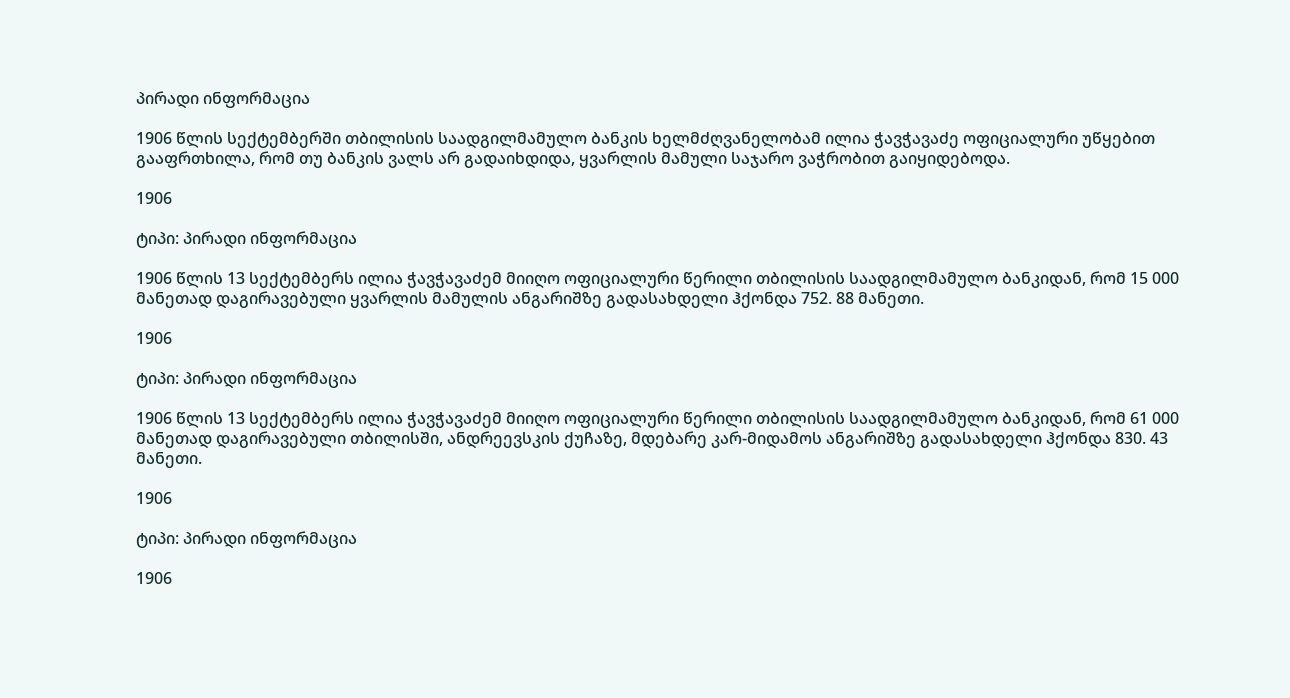პირადი ინფორმაცია

1906 წლის სექტემბერში თბილისის საადგილმამულო ბანკის ხელმძღვანელობამ ილია ჭავჭავაძე ოფიციალური უწყებით გააფრთხილა, რომ თუ ბანკის ვალს არ გადაიხდიდა, ყვარლის მამული საჯარო ვაჭრობით გაიყიდებოდა.

1906

ტიპი: პირადი ინფორმაცია

1906 წლის 13 სექტემბერს ილია ჭავჭავაძემ მიიღო ოფიციალური წერილი თბილისის საადგილმამულო ბანკიდან, რომ 15 000 მანეთად დაგირავებული ყვარლის მამულის ანგარიშზე გადასახდელი ჰქონდა 752. 88 მანეთი.

1906

ტიპი: პირადი ინფორმაცია

1906 წლის 13 სექტემბერს ილია ჭავჭავაძემ მიიღო ოფიციალური წერილი თბილისის საადგილმამულო ბანკიდან, რომ 61 000 მანეთად დაგირავებული თბილისში, ანდრეევსკის ქუჩაზე, მდებარე კარ-მიდამოს ანგარიშზე გადასახდელი ჰქონდა 830. 43 მანეთი.

1906

ტიპი: პირადი ინფორმაცია

1906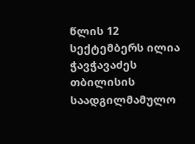წლის 12 სექტემბერს ილია ჭავჭავაძეს თბილისის საადგილმამულო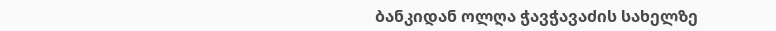ბანკიდან ოლღა ჭავჭავაძის სახელზე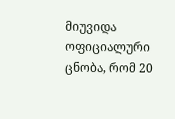მიუვიდა ოფიციალური ცნობა, რომ 20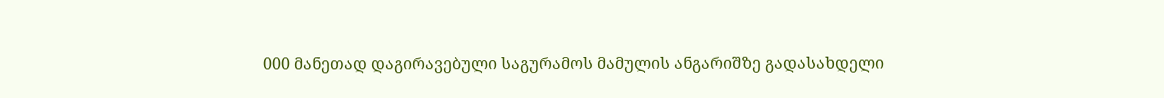000 მანეთად დაგირავებული საგურამოს მამულის ანგარიშზე გადასახდელი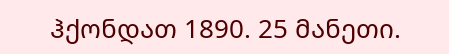ჰქონდათ 1890. 25 მანეთი.